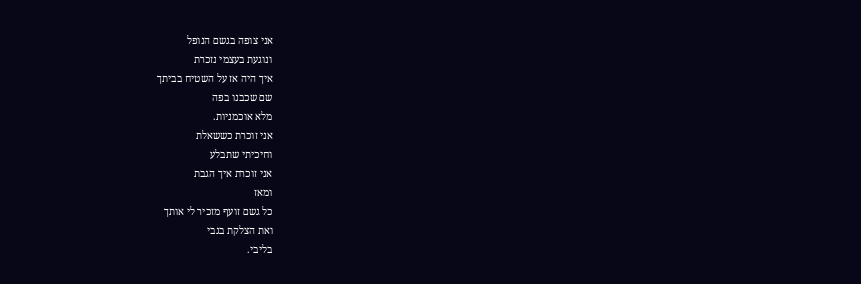אני צופה בגשם הנופל
ונוגעת בעצמי נזכרת
איך היה אז על השטיח בביתך
שם שכבנו בפה
מלא אוכמניות.
אני זוכרת כששאלת
וחיכיתי שתבלע
אני זוכרת איך הגבת
ומאז
כל גשם זועף מזכיר לי אותך
ואת הצלקת בגבי
בליבי.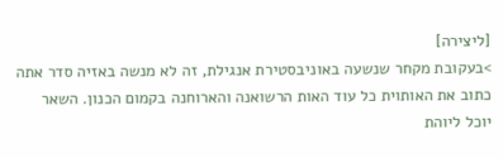[ליצירה]
>בעקובת מקחר שנשעה באוניבסטירת אנגילת, זה לא מנשה באזיה סדר אתה כתוב את האותוית כל עוד האות הרשואנה והארוחנה בקמום הכנון. השאר יוכל ליוהת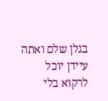בגלן שלם ואתה עיידן יוכל לרקוא בלי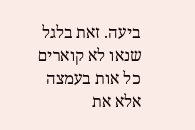ביעה. זאת בלגל שנאו לא קוארים כל אות בעמצה אלא את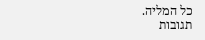כל המליה.
תגובות